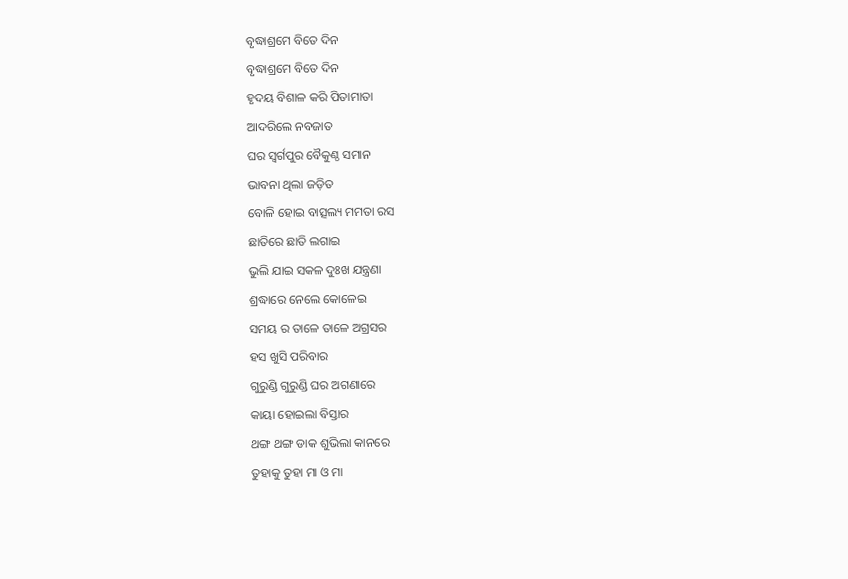ବୃଦ୍ଧାଶ୍ରମେ ବିତେ ଦିନ
ବୃଦ୍ଧାଶ୍ରମେ ବିତେ ଦିନ
ହୃଦୟ ବିଶାଳ କରି ପିତାମାତା
ଆଦରିଲେ ନବଜାତ
ଘର ସ୍ଵର୍ଗପୁର ବୈକୁଣ୍ଠ ସମାନ
ଭାବନା ଥିଲା ଜଡ଼ିତ
ବୋଳି ହୋଇ ବାତ୍ସଲ୍ୟ ମମତା ରସ
ଛାତିରେ ଛାତି ଲଗାଇ
ଭୁଲି ଯାଇ ସକଳ ଦୁଃଖ ଯନ୍ତ୍ରଣା
ଶ୍ରଦ୍ଧାରେ ନେଲେ କୋଳେଇ
ସମୟ ର ତାଳେ ତାଳେ ଅଗ୍ରସର
ହସ ଖୁସି ପରିବାର
ଗୁରୁଣ୍ଡି ଗୁରୁଣ୍ଡି ଘର ଅଗଣାରେ
କାୟା ହୋଇଲା ବିସ୍ତାର
ଥଙ୍ଗ ଥଙ୍ଗ ଡାକ ଶୁଭିଲା କାନରେ
ତୁହାକୁ ତୁହା ମା ଓ ମା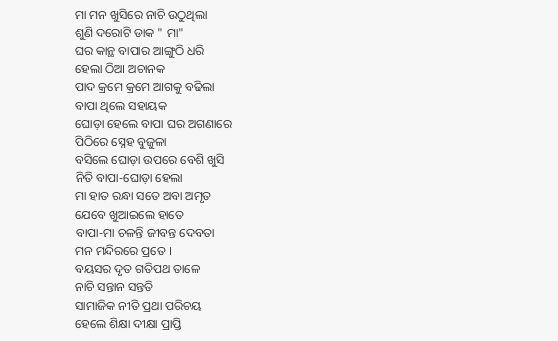ମା ମନ ଖୁସିରେ ନାଚି ଉଠୁଥିଲା
ଶୁଣି ଦରୋଟି ଡାକ " ମା"
ଘର କାନ୍ଥ ବାପାର ଆଙ୍ଗୁଠି ଧରି
ହେଲା ଠିଆ ଅଚାନକ
ପାଦ କ୍ରମେ କ୍ରମେ ଆଗକୁ ବଢିଲା
ବାପା ଥିଲେ ସହାୟକ
ଘୋଡ଼ା ହେଲେ ବାପା ଘର ଅଗଣାରେ
ପିଠିରେ ସ୍ନେହ ବୁଜୁଳା
ବସିଲେ ଘୋଡ଼ା ଉପରେ ବେଶି ଖୁସି
ନିତି ବାପା-ଘୋଡ଼ା ହେଲା
ମା ହାତ ରନ୍ଧା ସତେ ଅବା ଅମୃତ
ଯେବେ ଖୁଆଇଲେ ହାତେ
ବାପା-ମା ଚଳନ୍ତି ଜୀବନ୍ତ ଦେବତା
ମନ ମନ୍ଦିରରେ ପ୍ରତେ ।
ବୟସର ଦୃତ ଗତିପଥ ତାଳେ
ନାଚି ସନ୍ତାନ ସନ୍ତତି
ସାମାଜିକ ନୀତି ପ୍ରଥା ପରିଚୟ
ହେଲେ ଶିକ୍ଷା ଦୀକ୍ଷା ପ୍ରାପ୍ତି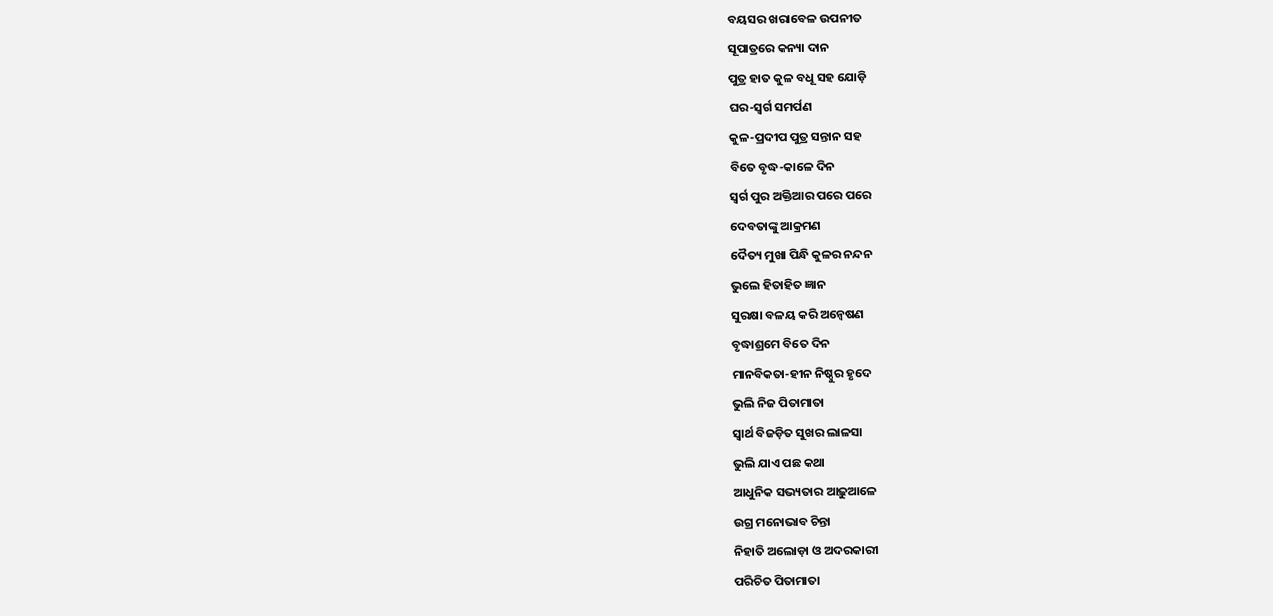ବୟସର ଖରାବେଳ ଉପନୀତ
ସୂପାତ୍ରରେ କନ୍ୟା ଦାନ
ପୁତ୍ର ହାତ କୁଳ ବଧୂ ସହ ଯୋଡ଼ି
ଘର-ସ୍ଵର୍ଗ ସମର୍ପଣ
କୁଳ-ପ୍ରଦୀପ ପୁତ୍ର ସନ୍ତାନ ସହ
ବିତେ ବୃଦ୍ଧ-କାଳେ ଦିନ
ସ୍ଵର୍ଗ ପୁର ଅକ୍ତିଆର ପରେ ପରେ
ଦେବତାଙ୍କୁ ଆକ୍ରମଣ
ଦୈତ୍ୟ ମୁଖା ପିନ୍ଧି କୁଳର ନନ୍ଦନ
ଭୁଲେ ହିତାହିତ ଜ୍ଞାନ
ସୁରକ୍ଷା ବଳୟ କରି ଅନ୍ୱେଷଣ
ବୃଦ୍ଧାଶ୍ରମେ ବିତେ ଦିନ
ମାନବିକତା-ହୀନ ନିଷ୍ଠୁର ହୃଦେ
ଭୁଲି ନିଜ ପିତାମାତା
ସ୍ବାର୍ଥ ବିଜଡ଼ିତ ସୁଖର ଲାଳସା
ଭୁଲି ଯାଏ ପଛ କଥା
ଆଧୁନିକ ସଭ୍ୟତାର ଆଢ଼ୁଆଳେ
ଉଗ୍ର ମନୋଭାବ ଚିନ୍ତା
ନିହାତି ଅଲୋଡ଼ା ଓ ଅଦରକାରୀ
ପରିଚିତ ପିତାମାତା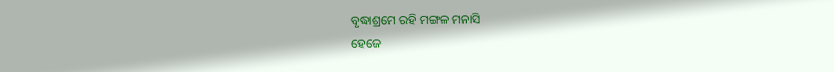ବୃଦ୍ଧାଶ୍ରମେ ରହି ମଙ୍ଗଳ ମନାସି
ହେଜେ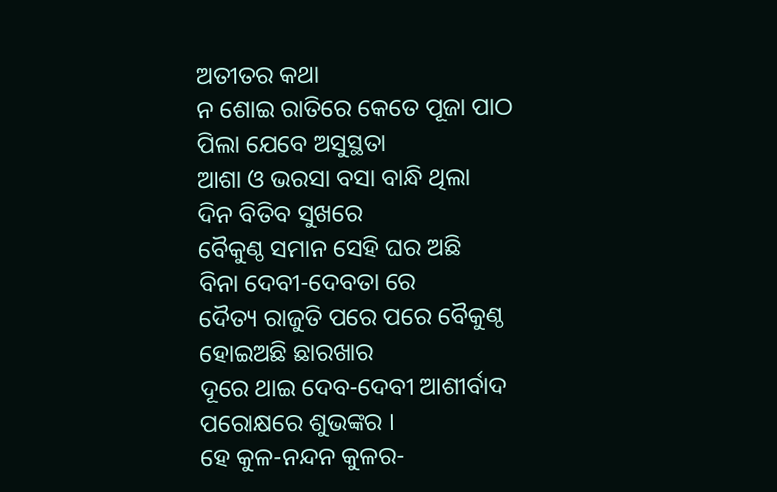ଅତୀତର କଥା
ନ ଶୋଇ ରାତିରେ କେତେ ପୂଜା ପାଠ
ପିଲା ଯେବେ ଅସୁସ୍ଥତା
ଆଶା ଓ ଭରସା ବସା ବାନ୍ଧି ଥିଲା
ଦିନ ବିତିବ ସୁଖରେ
ବୈକୁଣ୍ଠ ସମାନ ସେହି ଘର ଅଛି
ବିନା ଦେବୀ-ଦେବତା ରେ
ଦୈତ୍ୟ ରାଜୁତି ପରେ ପରେ ବୈକୁଣ୍ଠ
ହୋଇଅଛି ଛାରଖାର
ଦୂରେ ଥାଇ ଦେବ-ଦେବୀ ଆଶୀର୍ବାଦ
ପରୋକ୍ଷରେ ଶୁଭଙ୍କର ।
ହେ କୁଳ-ନନ୍ଦନ କୁଳର-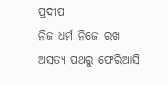ପ୍ରଦୀପ
ନିଜ ଧର୍ମ ନିଜେ ରଖ
ଅସତ୍ୟ ପଥରୁ ଫେରିଆସି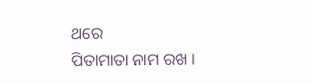ଥରେ
ପିତାମାତା ନାମ ରଖ ।